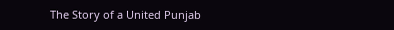The Story of a United Punjab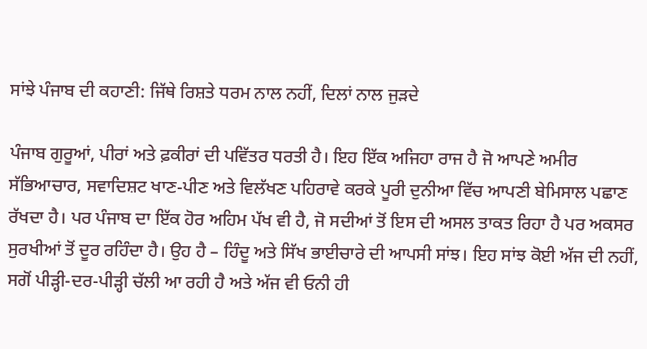ਸਾਂਝੇ ਪੰਜਾਬ ਦੀ ਕਹਾਣੀ: ਜਿੱਥੇ ਰਿਸ਼ਤੇ ਧਰਮ ਨਾਲ ਨਹੀਂ, ਦਿਲਾਂ ਨਾਲ ਜੁੜਦੇ

ਪੰਜਾਬ ਗੁਰੂਆਂ, ਪੀਰਾਂ ਅਤੇ ਫ਼ਕੀਰਾਂ ਦੀ ਪਵਿੱਤਰ ਧਰਤੀ ਹੈ। ਇਹ ਇੱਕ ਅਜਿਹਾ ਰਾਜ ਹੈ ਜੋ ਆਪਣੇ ਅਮੀਰ ਸੱਭਿਆਚਾਰ, ਸਵਾਦਿਸ਼ਟ ਖਾਣ-ਪੀਣ ਅਤੇ ਵਿਲੱਖਣ ਪਹਿਰਾਵੇ ਕਰਕੇ ਪੂਰੀ ਦੁਨੀਆ ਵਿੱਚ ਆਪਣੀ ਬੇਮਿਸਾਲ ਪਛਾਣ ਰੱਖਦਾ ਹੈ। ਪਰ ਪੰਜਾਬ ਦਾ ਇੱਕ ਹੋਰ ਅਹਿਮ ਪੱਖ ਵੀ ਹੈ, ਜੋ ਸਦੀਆਂ ਤੋਂ ਇਸ ਦੀ ਅਸਲ ਤਾਕਤ ਰਿਹਾ ਹੈ ਪਰ ਅਕਸਰ ਸੁਰਖੀਆਂ ਤੋਂ ਦੂਰ ਰਹਿੰਦਾ ਹੈ। ਉਹ ਹੈ – ਹਿੰਦੂ ਅਤੇ ਸਿੱਖ ਭਾਈਚਾਰੇ ਦੀ ਆਪਸੀ ਸਾਂਝ। ਇਹ ਸਾਂਝ ਕੋਈ ਅੱਜ ਦੀ ਨਹੀਂ, ਸਗੋਂ ਪੀੜ੍ਹੀ-ਦਰ-ਪੀੜ੍ਹੀ ਚੱਲੀ ਆ ਰਹੀ ਹੈ ਅਤੇ ਅੱਜ ਵੀ ਓਨੀ ਹੀ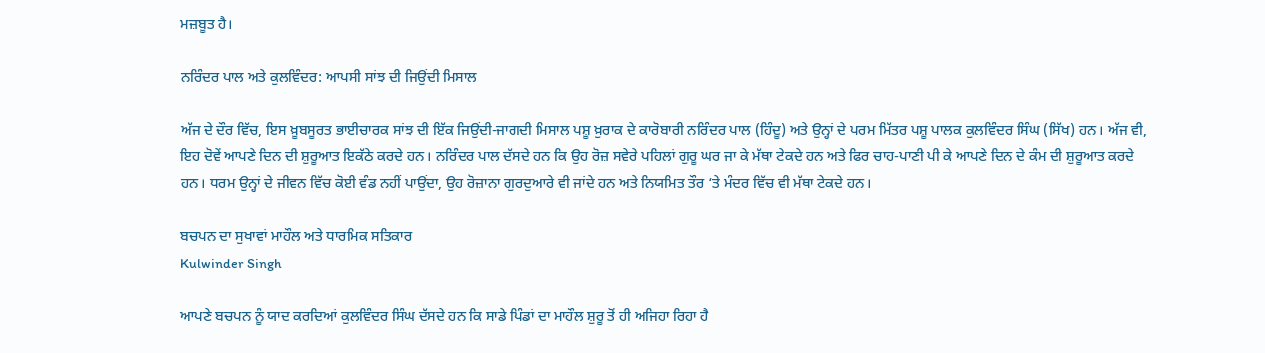ਮਜ਼ਬੂਤ ਹੈ।

ਨਰਿੰਦਰ ਪਾਲ ਅਤੇ ਕੁਲਵਿੰਦਰ: ਆਪਸੀ ਸਾਂਝ ਦੀ ਜਿਉਂਦੀ ਮਿਸਾਲ

ਅੱਜ ਦੇ ਦੌਰ ਵਿੱਚ, ਇਸ ਖ਼ੂਬਸੂਰਤ ਭਾਈਚਾਰਕ ਸਾਂਝ ਦੀ ਇੱਕ ਜਿਉਂਦੀ-ਜਾਗਦੀ ਮਿਸਾਲ ਪਸ਼ੂ ਖ਼ੁਰਾਕ ਦੇ ਕਾਰੋਬਾਰੀ ਨਰਿੰਦਰ ਪਾਲ (ਹਿੰਦੂ) ਅਤੇ ਉਨ੍ਹਾਂ ਦੇ ਪਰਮ ਮਿੱਤਰ ਪਸ਼ੂ ਪਾਲਕ ਕੁਲਵਿੰਦਰ ਸਿੰਘ (ਸਿੱਖ) ਹਨ। ਅੱਜ ਵੀ, ਇਹ ਦੋਵੇਂ ਆਪਣੇ ਦਿਨ ਦੀ ਸ਼ੁਰੂਆਤ ਇਕੱਠੇ ਕਰਦੇ ਹਨ। ਨਰਿੰਦਰ ਪਾਲ ਦੱਸਦੇ ਹਨ ਕਿ ਉਹ ਰੋਜ਼ ਸਵੇਰੇ ਪਹਿਲਾਂ ਗੁਰੂ ਘਰ ਜਾ ਕੇ ਮੱਥਾ ਟੇਕਦੇ ਹਨ ਅਤੇ ਫਿਰ ਚਾਹ-ਪਾਣੀ ਪੀ ਕੇ ਆਪਣੇ ਦਿਨ ਦੇ ਕੰਮ ਦੀ ਸ਼ੁਰੂਆਤ ਕਰਦੇ ਹਨ। ਧਰਮ ਉਨ੍ਹਾਂ ਦੇ ਜੀਵਨ ਵਿੱਚ ਕੋਈ ਵੰਡ ਨਹੀਂ ਪਾਉਂਦਾ, ਉਹ ਰੋਜ਼ਾਨਾ ਗੁਰਦੁਆਰੇ ਵੀ ਜਾਂਦੇ ਹਨ ਅਤੇ ਨਿਯਮਿਤ ਤੌਰ ‘ਤੇ ਮੰਦਰ ਵਿੱਚ ਵੀ ਮੱਥਾ ਟੇਕਦੇ ਹਨ।

ਬਚਪਨ ਦਾ ਸੁਖਾਵਾਂ ਮਾਹੌਲ ਅਤੇ ਧਾਰਮਿਕ ਸਤਿਕਾਰ
Kulwinder Singh

ਆਪਣੇ ਬਚਪਨ ਨੂੰ ਯਾਦ ਕਰਦਿਆਂ ਕੁਲਵਿੰਦਰ ਸਿੰਘ ਦੱਸਦੇ ਹਨ ਕਿ ਸਾਡੇ ਪਿੰਡਾਂ ਦਾ ਮਾਹੌਲ ਸ਼ੁਰੂ ਤੋਂ ਹੀ ਅਜਿਹਾ ਰਿਹਾ ਹੈ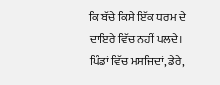ਕਿ ਬੱਚੇ ਕਿਸੇ ਇੱਕ ਧਰਮ ਦੇ ਦਾਇਰੇ ਵਿੱਚ ਨਹੀਂ ਪਲਦੇ। ਪਿੰਡਾਂ ਵਿੱਚ ਮਸਜਿਦਾਂ, ਡੇਰੇ,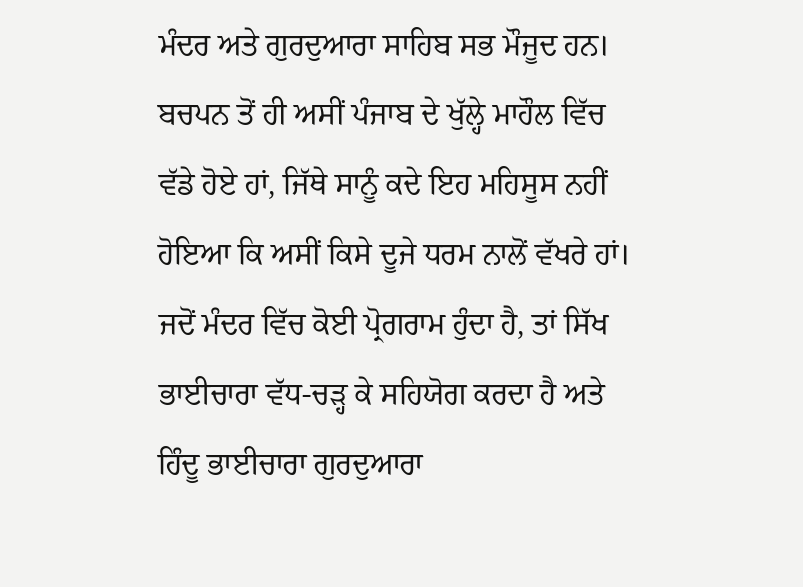ਮੰਦਰ ਅਤੇ ਗੁਰਦੁਆਰਾ ਸਾਹਿਬ ਸਭ ਮੌਜੂਦ ਹਨ। ਬਚਪਨ ਤੋਂ ਹੀ ਅਸੀਂ ਪੰਜਾਬ ਦੇ ਖੁੱਲ੍ਹੇ ਮਾਹੌਲ ਵਿੱਚ ਵੱਡੇ ਹੋਏ ਹਾਂ, ਜਿੱਥੇ ਸਾਨੂੰ ਕਦੇ ਇਹ ਮਹਿਸੂਸ ਨਹੀਂ ਹੋਇਆ ਕਿ ਅਸੀਂ ਕਿਸੇ ਦੂਜੇ ਧਰਮ ਨਾਲੋਂ ਵੱਖਰੇ ਹਾਂ। ਜਦੋਂ ਮੰਦਰ ਵਿੱਚ ਕੋਈ ਪ੍ਰੋਗਰਾਮ ਹੁੰਦਾ ਹੈ, ਤਾਂ ਸਿੱਖ ਭਾਈਚਾਰਾ ਵੱਧ-ਚੜ੍ਹ ਕੇ ਸਹਿਯੋਗ ਕਰਦਾ ਹੈ ਅਤੇ ਹਿੰਦੂ ਭਾਈਚਾਰਾ ਗੁਰਦੁਆਰਾ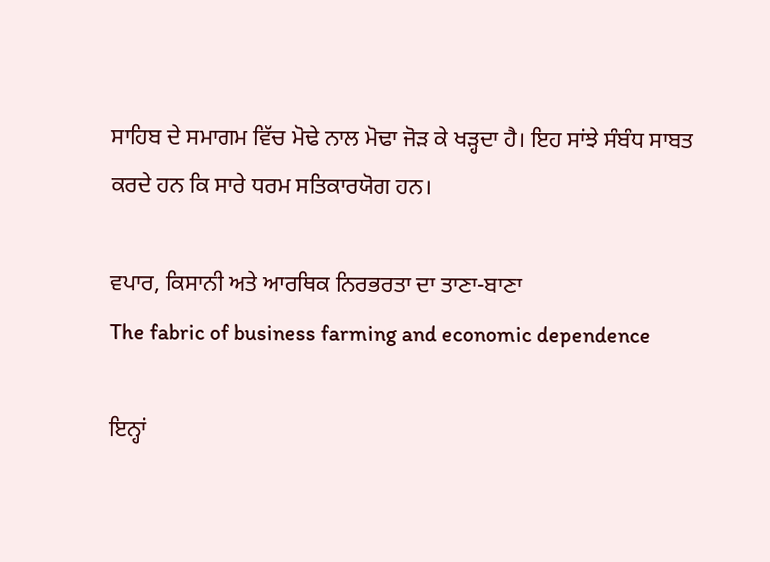ਸਾਹਿਬ ਦੇ ਸਮਾਗਮ ਵਿੱਚ ਮੋਢੇ ਨਾਲ ਮੋਢਾ ਜੋੜ ਕੇ ਖੜ੍ਹਦਾ ਹੈ। ਇਹ ਸਾਂਝੇ ਸੰਬੰਧ ਸਾਬਤ ਕਰਦੇ ਹਨ ਕਿ ਸਾਰੇ ਧਰਮ ਸਤਿਕਾਰਯੋਗ ਹਨ।

ਵਪਾਰ, ਕਿਸਾਨੀ ਅਤੇ ਆਰਥਿਕ ਨਿਰਭਰਤਾ ਦਾ ਤਾਣਾ-ਬਾਣਾ
The fabric of business farming and economic dependence

ਇਨ੍ਹਾਂ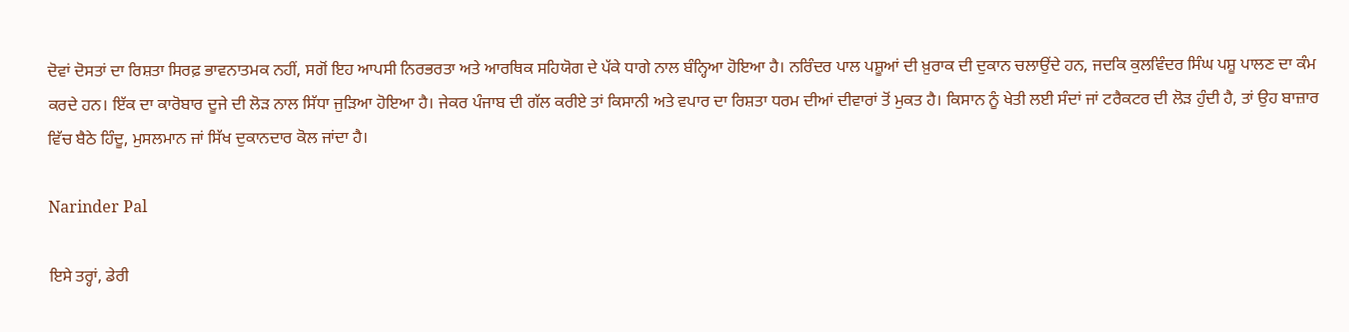ਦੋਵਾਂ ਦੋਸਤਾਂ ਦਾ ਰਿਸ਼ਤਾ ਸਿਰਫ਼ ਭਾਵਨਾਤਮਕ ਨਹੀਂ, ਸਗੋਂ ਇਹ ਆਪਸੀ ਨਿਰਭਰਤਾ ਅਤੇ ਆਰਥਿਕ ਸਹਿਯੋਗ ਦੇ ਪੱਕੇ ਧਾਗੇ ਨਾਲ ਬੰਨ੍ਹਿਆ ਹੋਇਆ ਹੈ। ਨਰਿੰਦਰ ਪਾਲ ਪਸ਼ੂਆਂ ਦੀ ਖ਼ੁਰਾਕ ਦੀ ਦੁਕਾਨ ਚਲਾਉਂਦੇ ਹਨ, ਜਦਕਿ ਕੁਲਵਿੰਦਰ ਸਿੰਘ ਪਸ਼ੂ ਪਾਲਣ ਦਾ ਕੰਮ ਕਰਦੇ ਹਨ। ਇੱਕ ਦਾ ਕਾਰੋਬਾਰ ਦੂਜੇ ਦੀ ਲੋੜ ਨਾਲ ਸਿੱਧਾ ਜੁੜਿਆ ਹੋਇਆ ਹੈ। ਜੇਕਰ ਪੰਜਾਬ ਦੀ ਗੱਲ ਕਰੀਏ ਤਾਂ ਕਿਸਾਨੀ ਅਤੇ ਵਪਾਰ ਦਾ ਰਿਸ਼ਤਾ ਧਰਮ ਦੀਆਂ ਦੀਵਾਰਾਂ ਤੋਂ ਮੁਕਤ ਹੈ। ਕਿਸਾਨ ਨੂੰ ਖੇਤੀ ਲਈ ਸੰਦਾਂ ਜਾਂ ਟਰੈਕਟਰ ਦੀ ਲੋੜ ਹੁੰਦੀ ਹੈ, ਤਾਂ ਉਹ ਬਾਜ਼ਾਰ ਵਿੱਚ ਬੈਠੇ ਹਿੰਦੂ, ਮੁਸਲਮਾਨ ਜਾਂ ਸਿੱਖ ਦੁਕਾਨਦਾਰ ਕੋਲ ਜਾਂਦਾ ਹੈ।

Narinder Pal

ਇਸੇ ਤਰ੍ਹਾਂ, ਡੇਰੀ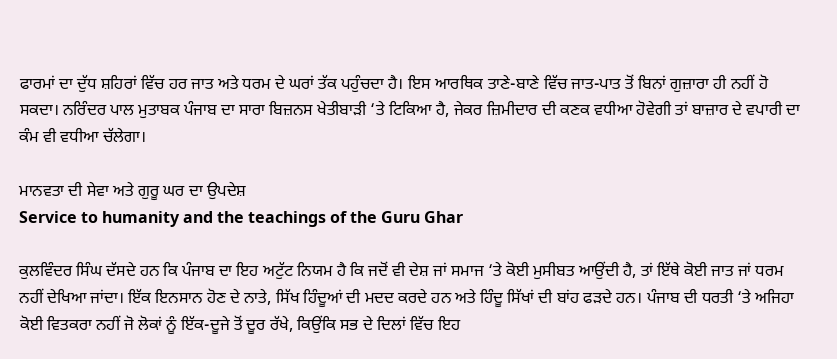ਫਾਰਮਾਂ ਦਾ ਦੁੱਧ ਸ਼ਹਿਰਾਂ ਵਿੱਚ ਹਰ ਜਾਤ ਅਤੇ ਧਰਮ ਦੇ ਘਰਾਂ ਤੱਕ ਪਹੁੰਚਦਾ ਹੈ। ਇਸ ਆਰਥਿਕ ਤਾਣੇ-ਬਾਣੇ ਵਿੱਚ ਜਾਤ-ਪਾਤ ਤੋਂ ਬਿਨਾਂ ਗੁਜ਼ਾਰਾ ਹੀ ਨਹੀਂ ਹੋ ਸਕਦਾ। ਨਰਿੰਦਰ ਪਾਲ ਮੁਤਾਬਕ ਪੰਜਾਬ ਦਾ ਸਾਰਾ ਬਿਜ਼ਨਸ ਖੇਤੀਬਾੜੀ ‘ਤੇ ਟਿਕਿਆ ਹੈ, ਜੇਕਰ ਜ਼ਿਮੀਦਾਰ ਦੀ ਕਣਕ ਵਧੀਆ ਹੋਵੇਗੀ ਤਾਂ ਬਾਜ਼ਾਰ ਦੇ ਵਪਾਰੀ ਦਾ ਕੰਮ ਵੀ ਵਧੀਆ ਚੱਲੇਗਾ।

ਮਾਨਵਤਾ ਦੀ ਸੇਵਾ ਅਤੇ ਗੁਰੂ ਘਰ ਦਾ ਉਪਦੇਸ਼
Service to humanity and the teachings of the Guru Ghar

ਕੁਲਵਿੰਦਰ ਸਿੰਘ ਦੱਸਦੇ ਹਨ ਕਿ ਪੰਜਾਬ ਦਾ ਇਹ ਅਟੁੱਟ ਨਿਯਮ ਹੈ ਕਿ ਜਦੋਂ ਵੀ ਦੇਸ਼ ਜਾਂ ਸਮਾਜ ‘ਤੇ ਕੋਈ ਮੁਸੀਬਤ ਆਉਂਦੀ ਹੈ, ਤਾਂ ਇੱਥੇ ਕੋਈ ਜਾਤ ਜਾਂ ਧਰਮ ਨਹੀਂ ਦੇਖਿਆ ਜਾਂਦਾ। ਇੱਕ ਇਨਸਾਨ ਹੋਣ ਦੇ ਨਾਤੇ, ਸਿੱਖ ਹਿੰਦੂਆਂ ਦੀ ਮਦਦ ਕਰਦੇ ਹਨ ਅਤੇ ਹਿੰਦੂ ਸਿੱਖਾਂ ਦੀ ਬਾਂਹ ਫੜਦੇ ਹਨ। ਪੰਜਾਬ ਦੀ ਧਰਤੀ ‘ਤੇ ਅਜਿਹਾ ਕੋਈ ਵਿਤਕਰਾ ਨਹੀਂ ਜੋ ਲੋਕਾਂ ਨੂੰ ਇੱਕ-ਦੂਜੇ ਤੋਂ ਦੂਰ ਰੱਖੇ, ਕਿਉਂਕਿ ਸਭ ਦੇ ਦਿਲਾਂ ਵਿੱਚ ਇਹ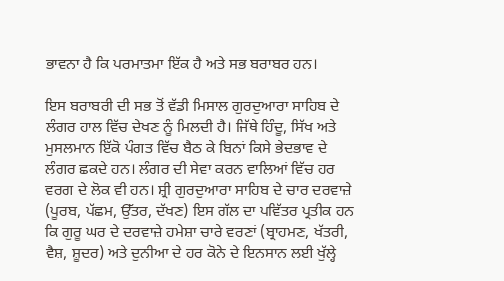ਭਾਵਨਾ ਹੈ ਕਿ ਪਰਮਾਤਮਾ ਇੱਕ ਹੈ ਅਤੇ ਸਭ ਬਰਾਬਰ ਹਨ।

ਇਸ ਬਰਾਬਰੀ ਦੀ ਸਭ ਤੋਂ ਵੱਡੀ ਮਿਸਾਲ ਗੁਰਦੁਆਰਾ ਸਾਹਿਬ ਦੇ ਲੰਗਰ ਹਾਲ ਵਿੱਚ ਦੇਖਣ ਨੂੰ ਮਿਲਦੀ ਹੈ। ਜਿੱਥੇ ਹਿੰਦੂ, ਸਿੱਖ ਅਤੇ ਮੁਸਲਮਾਨ ਇੱਕੋ ਪੰਗਤ ਵਿੱਚ ਬੈਠ ਕੇ ਬਿਨਾਂ ਕਿਸੇ ਭੇਦਭਾਵ ਦੇ ਲੰਗਰ ਛਕਦੇ ਹਨ। ਲੰਗਰ ਦੀ ਸੇਵਾ ਕਰਨ ਵਾਲਿਆਂ ਵਿੱਚ ਹਰ ਵਰਗ ਦੇ ਲੋਕ ਵੀ ਹਨ। ਸ਼੍ਰੀ ਗੁਰਦੁਆਰਾ ਸਾਹਿਬ ਦੇ ਚਾਰ ਦਰਵਾਜ਼ੇ (ਪੂਰਬ, ਪੱਛਮ, ਉੱਤਰ, ਦੱਖਣ) ਇਸ ਗੱਲ ਦਾ ਪਵਿੱਤਰ ਪ੍ਰਤੀਕ ਹਨ ਕਿ ਗੁਰੂ ਘਰ ਦੇ ਦਰਵਾਜ਼ੇ ਹਮੇਸ਼ਾ ਚਾਰੇ ਵਰਣਾਂ (ਬ੍ਰਾਹਮਣ, ਖੱਤਰੀ, ਵੈਸ਼, ਸ਼ੂਦਰ) ਅਤੇ ਦੁਨੀਆ ਦੇ ਹਰ ਕੋਨੇ ਦੇ ਇਨਸਾਨ ਲਈ ਖੁੱਲ੍ਹੇ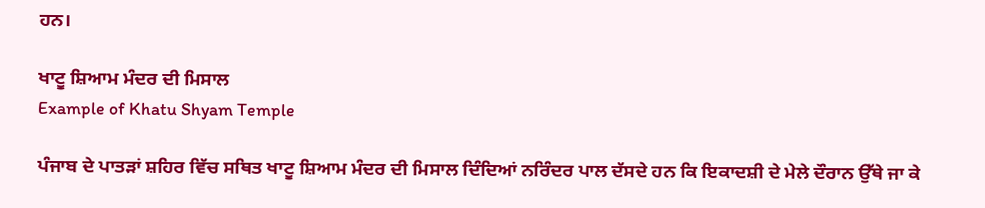ਹਨ।

ਖਾਟੂ ਸ਼ਿਆਮ ਮੰਦਰ ਦੀ ਮਿਸਾਲ
Example of Khatu Shyam Temple

ਪੰਜਾਬ ਦੇ ਪਾਤੜਾਂ ਸ਼ਹਿਰ ਵਿੱਚ ਸਥਿਤ ਖਾਟੂ ਸ਼ਿਆਮ ਮੰਦਰ ਦੀ ਮਿਸਾਲ ਦਿੰਦਿਆਂ ਨਰਿੰਦਰ ਪਾਲ ਦੱਸਦੇ ਹਨ ਕਿ ਇਕਾਦਸ਼ੀ ਦੇ ਮੇਲੇ ਦੌਰਾਨ ਉੱਥੇ ਜਾ ਕੇ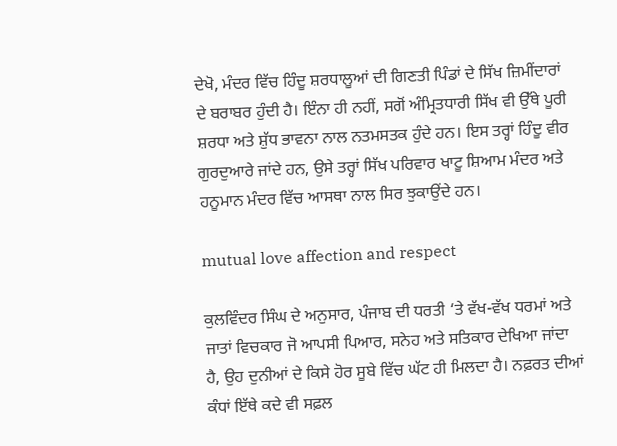ਦੇਖੋ, ਮੰਦਰ ਵਿੱਚ ਹਿੰਦੂ ਸ਼ਰਧਾਲੂਆਂ ਦੀ ਗਿਣਤੀ ਪਿੰਡਾਂ ਦੇ ਸਿੱਖ ਜ਼ਿਮੀਂਦਾਰਾਂ ਦੇ ਬਰਾਬਰ ਹੁੰਦੀ ਹੈ। ਇੰਨਾ ਹੀ ਨਹੀਂ, ਸਗੋਂ ਅੰਮ੍ਰਿਤਧਾਰੀ ਸਿੱਖ ਵੀ ਉੱਥੇ ਪੂਰੀ ਸ਼ਰਧਾ ਅਤੇ ਸ਼ੁੱਧ ਭਾਵਨਾ ਨਾਲ ਨਤਮਸਤਕ ਹੁੰਦੇ ਹਨ। ਇਸ ਤਰ੍ਹਾਂ ਹਿੰਦੂ ਵੀਰ ਗੁਰਦੁਆਰੇ ਜਾਂਦੇ ਹਨ, ਉਸੇ ਤਰ੍ਹਾਂ ਸਿੱਖ ਪਰਿਵਾਰ ਖਾਟੂ ਸ਼ਿਆਮ ਮੰਦਰ ਅਤੇ ਹਨੂਮਾਨ ਮੰਦਰ ਵਿੱਚ ਆਸਥਾ ਨਾਲ ਸਿਰ ਝੁਕਾਉਂਦੇ ਹਨ।

mutual love affection and respect

ਕੁਲਵਿੰਦਰ ਸਿੰਘ ਦੇ ਅਨੁਸਾਰ, ਪੰਜਾਬ ਦੀ ਧਰਤੀ ‘ਤੇ ਵੱਖ-ਵੱਖ ਧਰਮਾਂ ਅਤੇ ਜਾਤਾਂ ਵਿਚਕਾਰ ਜੋ ਆਪਸੀ ਪਿਆਰ, ਸਨੇਹ ਅਤੇ ਸਤਿਕਾਰ ਦੇਖਿਆ ਜਾਂਦਾ ਹੈ, ਉਹ ਦੁਨੀਆਂ ਦੇ ਕਿਸੇ ਹੋਰ ਸੂਬੇ ਵਿੱਚ ਘੱਟ ਹੀ ਮਿਲਦਾ ਹੈ। ਨਫ਼ਰਤ ਦੀਆਂ ਕੰਧਾਂ ਇੱਥੇ ਕਦੇ ਵੀ ਸਫ਼ਲ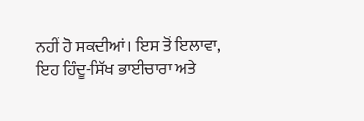ਨਹੀਂ ਹੋ ਸਕਦੀਆਂ। ਇਸ ਤੋਂ ਇਲਾਵਾ, ਇਹ ਹਿੰਦੂ-ਸਿੱਖ ਭਾਈਚਾਰਾ ਅਤੇ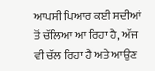ਆਪਸੀ ਪਿਆਰ ਕਈ ਸਦੀਆਂ ਤੋਂ ਚੱਲਿਆ ਆ ਰਿਹਾ ਹੈ, ਅੱਜ ਵੀ ਚੱਲ ਰਿਹਾ ਹੈ ਅਤੇ ਆਉਣ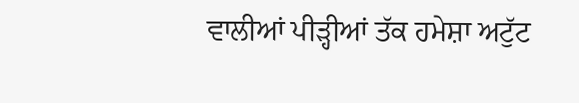ਵਾਲੀਆਂ ਪੀੜ੍ਹੀਆਂ ਤੱਕ ਹਮੇਸ਼ਾ ਅਟੁੱਟ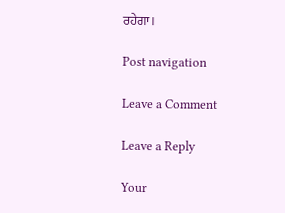ਰਹੇਗਾ।

Post navigation

Leave a Comment

Leave a Reply

Your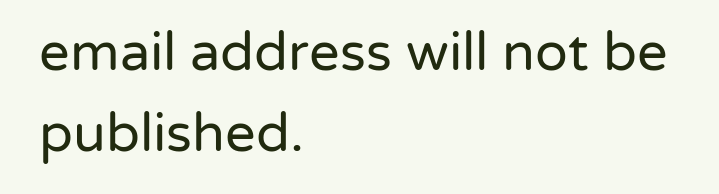email address will not be published.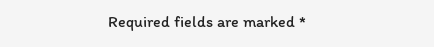Required fields are marked *